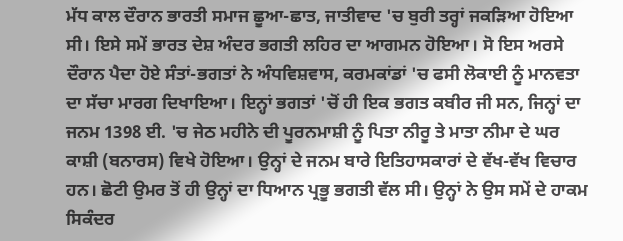ਮੱਧ ਕਾਲ ਦੌਰਾਨ ਭਾਰਤੀ ਸਮਾਜ ਛੂਆ-ਛਾਤ, ਜਾਤੀਵਾਦ 'ਚ ਬੁਰੀ ਤਰ੍ਹਾਂ ਜਕੜਿਆ ਹੋਇਆ ਸੀ। ਇਸੇ ਸਮੇਂ ਭਾਰਤ ਦੇਸ਼ ਅੰਦਰ ਭਗਤੀ ਲਹਿਰ ਦਾ ਆਗਮਨ ਹੋਇਆ। ਸੋ ਇਸ ਅਰਸੇ ਦੌਰਾਨ ਪੈਦਾ ਹੋਏ ਸੰਤਾਂ-ਭਗਤਾਂ ਨੇ ਅੰਧਵਿਸ਼ਵਾਸ, ਕਰਮਕਾਂਡਾਂ 'ਚ ਫਸੀ ਲੋਕਾਈ ਨੂੰ ਮਾਨਵਤਾ ਦਾ ਸੱਚਾ ਮਾਰਗ ਦਿਖਾਇਆ। ਇਨ੍ਹਾਂ ਭਗਤਾਂ 'ਚੋਂ ਹੀ ਇਕ ਭਗਤ ਕਬੀਰ ਜੀ ਸਨ, ਜਿਨ੍ਹਾਂ ਦਾ ਜਨਮ 1398 ਈ. 'ਚ ਜੇਠ ਮਹੀਨੇ ਦੀ ਪੂਰਨਮਾਸ਼ੀ ਨੂੰ ਪਿਤਾ ਨੀਰੂ ਤੇ ਮਾਤਾ ਨੀਮਾ ਦੇ ਘਰ ਕਾਸ਼ੀ (ਬਨਾਰਸ) ਵਿਖੇ ਹੋਇਆ। ਉਨ੍ਹਾਂ ਦੇ ਜਨਮ ਬਾਰੇ ਇਤਿਹਾਸਕਾਰਾਂ ਦੇ ਵੱਖ-ਵੱਖ ਵਿਚਾਰ ਹਨ। ਛੋਟੀ ਉਮਰ ਤੋਂ ਹੀ ਉਨ੍ਹਾਂ ਦਾ ਧਿਆਨ ਪ੍ਰਭੂ ਭਗਤੀ ਵੱਲ ਸੀ। ਉਨ੍ਹਾਂ ਨੇ ਉਸ ਸਮੇਂ ਦੇ ਹਾਕਮ ਸਿਕੰਦਰ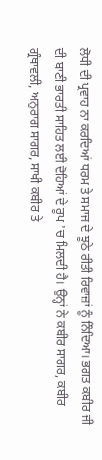ਲੋਧੀ ਦੀ ਪ੍ਰਵਾਹ ਨਾ ਕਰਦਿਆਂ ਧਰਮ ਤੇ ਸਮਾਜ ਦੇ ਝੂਠੇ ਰੀਤੀ ਰਿਵਾਜ਼ਾਂ ਨੂੰ ਨਿੰਦਿਆ। ਭਗਤ ਕਬੀਰ ਜੀ ਦੀ ਬਾਣੀ ਭਾਰਤੀ ਸਾਹਿਤ ਲਈ ਦੋਹਿਆਂ ਦੇ ਰੂਪ 'ਚ ਮਿਲਦੀ ਹੈ। ਉਨ੍ਹਾਂ ਨੇ ਕਬੀਰ ਸਾਗਰ, ਕਬੀਰ ਗ੍ਰੰਥਾਵਲੀ, ਅਨੁਰਾਗ ਸਾਗਰ, ਸਾਖੀ ਕਬੀਰ ਤੇ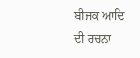ਬੀਜਕ ਆਦਿ ਦੀ ਰਚਨਾ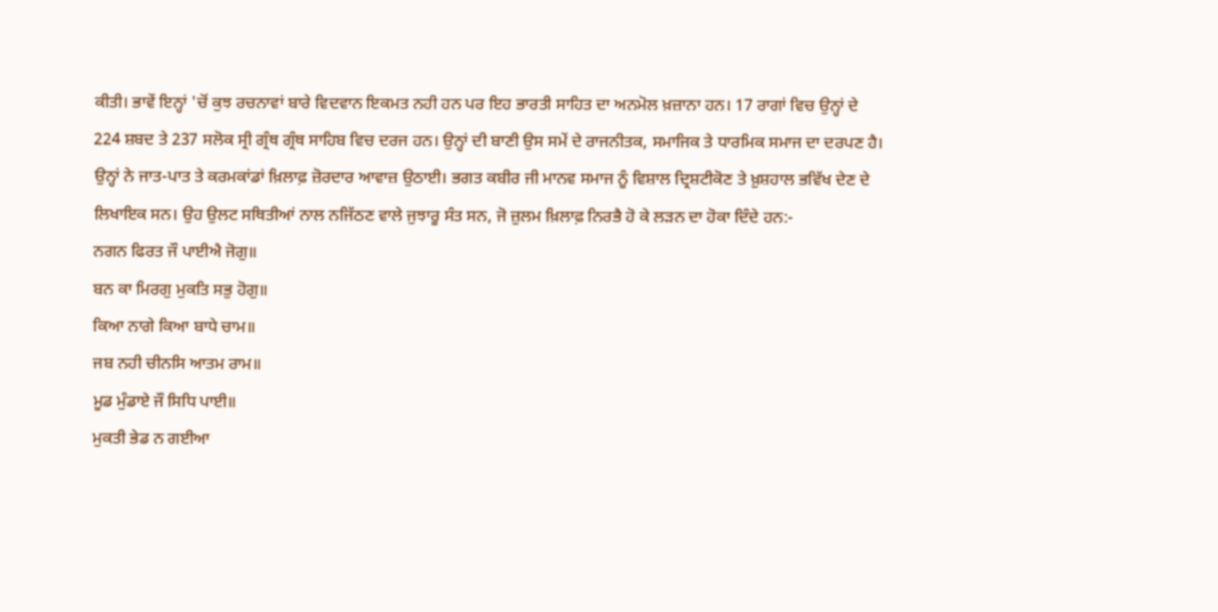ਕੀਤੀ। ਭਾਵੇਂ ਇਨ੍ਹਾਂ 'ਚੋਂ ਕੁਝ ਰਚਨਾਵਾਂ ਬਾਰੇ ਵਿਦਵਾਨ ਇਕਮਤ ਨਹੀ ਹਨ ਪਰ ਇਹ ਭਾਰਤੀ ਸਾਹਿਤ ਦਾ ਅਨਮੋਲ ਖ਼ਜ਼ਾਨਾ ਹਨ। 17 ਰਾਗਾਂ ਵਿਚ ਉਨ੍ਹਾਂ ਦੇ 224 ਸ਼ਬਦ ਤੇ 237 ਸਲੋਕ ਸ੍ਰੀ ਗ੍ਰੰਥ ਗ੍ਰੰਥ ਸਾਹਿਬ ਵਿਚ ਦਰਜ ਹਨ। ਉਨ੍ਹਾਂ ਦੀ ਬਾਣੀ ਉਸ ਸਮੇਂ ਦੇ ਰਾਜਨੀਤਕ, ਸਮਾਜਿਕ ਤੇ ਧਾਰਮਿਕ ਸਮਾਜ ਦਾ ਦਰਪਣ ਹੈ। ਉਨ੍ਹਾਂ ਨੇ ਜਾਤ-ਪਾਤ ਤੇ ਕਰਮਕਾਂਡਾਂ ਖ਼ਿਲਾਫ਼ ਜ਼ੋਰਦਾਰ ਆਵਾਜ਼ ਉਠਾਈ। ਭਗਤ ਕਬੀਰ ਜੀ ਮਾਨਵ ਸਮਾਜ ਨੂੰ ਵਿਸ਼ਾਲ ਦ੍ਰਿਸ਼ਟੀਕੋਣ ਤੇ ਖ਼ੁਸ਼ਹਾਲ ਭਵਿੱਖ ਦੇਣ ਦੇ ਲਿਖਾਇਕ ਸਨ। ਉਹ ਉਲਟ ਸਥਿਤੀਆਂ ਨਾਲ ਨਜਿੱਠਣ ਵਾਲੇ ਜੁਝਾਰੂ ਸੰਤ ਸਨ, ਜੋ ਜ਼ੁਲਮ ਖ਼ਿਲਾਫ਼ ਨਿਰਭੈ ਹੋ ਕੇ ਲੜਨ ਦਾ ਹੋਕਾ ਦਿੰਦੇ ਹਨ:-
ਨਗਨ ਫਿਰਤ ਜੌ ਪਾਈਐ ਜੋਗੁ॥
ਬਨ ਕਾ ਮਿਰਗੁ ਮੁਕਤਿ ਸਭੁ ਹੋਗੁ॥
ਕਿਆ ਨਾਗੇ ਕਿਆ ਬਾਧੇ ਚਾਮ॥
ਜਬ ਨਹੀ ਚੀਨਸਿ ਆਤਮ ਰਾਮ॥
ਮੂਡ ਮੁੰਡਾਏ ਜੌ ਸਿਧਿ ਪਾਈ॥
ਮੁਕਤੀ ਭੇਡ ਨ ਗਈਆ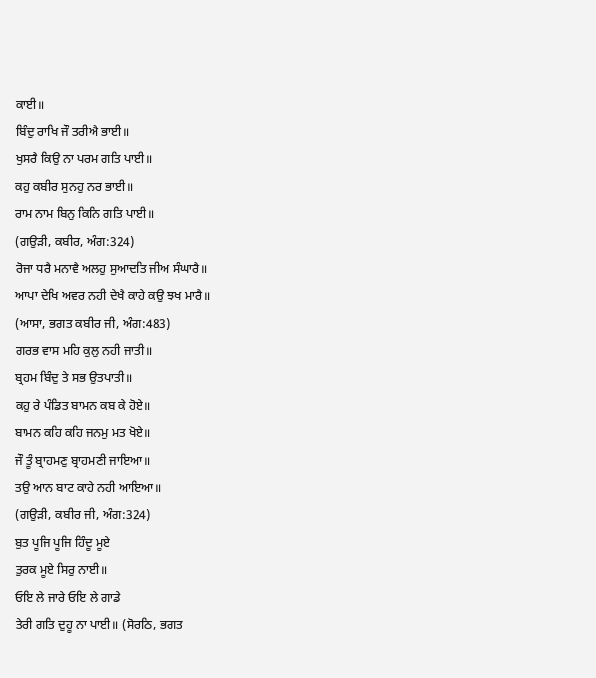ਕਾਈ॥
ਬਿੰਦੁ ਰਾਖਿ ਜੌ ਤਰੀਐ ਭਾਈ॥
ਖੁਸਰੈ ਕਿਉ ਨਾ ਪਰਮ ਗਤਿ ਪਾਈ॥
ਕਹੁ ਕਬੀਰ ਸੁਨਹੁ ਨਰ ਭਾਈ॥
ਰਾਮ ਨਾਮ ਬਿਨੁ ਕਿਨਿ ਗਤਿ ਪਾਈ॥
(ਗਉੜੀ, ਕਬੀਰ, ਅੰਗ:324)
ਰੋਜਾ ਧਰੈ ਮਨਾਵੈ ਅਲਹੁ ਸੁਆਦਤਿ ਜੀਅ ਸੰਘਾਰੈ॥
ਆਪਾ ਦੇਖਿ ਅਵਰ ਨਹੀ ਦੇਖੈ ਕਾਹੇ ਕਉ ਝਖ ਮਾਰੈ॥
(ਆਸਾ, ਭਗਤ ਕਬੀਰ ਜੀ, ਅੰਗ:483)
ਗਰਭ ਵਾਸ ਮਹਿ ਕੁਲੁ ਨਹੀ ਜਾਤੀ॥
ਬ੍ਰਹਮ ਬਿੰਦੁ ਤੇ ਸਭ ਉਤਪਾਤੀ॥
ਕਹੁ ਰੇ ਪੰਡਿਤ ਬਾਮਨ ਕਬ ਕੇ ਹੋਏ॥
ਬਾਮਨ ਕਹਿ ਕਹਿ ਜਨਮੁ ਮਤ ਖੋਏ॥
ਜੌ ਤੂੰ ਬ੍ਰਾਹਮਣੁ ਬ੍ਰਾਹਮਣੀ ਜਾਇਆ॥
ਤਉ ਆਨ ਬਾਟ ਕਾਹੇ ਨਹੀ ਆਇਆ॥
(ਗਉੜੀ, ਕਬੀਰ ਜੀ, ਅੰਗ:324)
ਬੁਤ ਪੂਜਿ ਪੂਜਿ ਹਿੰਦੂ ਮੂਏ
ਤੁਰਕ ਮੂਏ ਸਿਰੁ ਨਾਈ॥
ਓਇ ਲੇ ਜਾਰੇ ਓਇ ਲੇ ਗਾਡੇ
ਤੇਰੀ ਗਤਿ ਦੁਹੂ ਨਾ ਪਾਈ॥ (ਸੋਰਠਿ, ਭਗਤ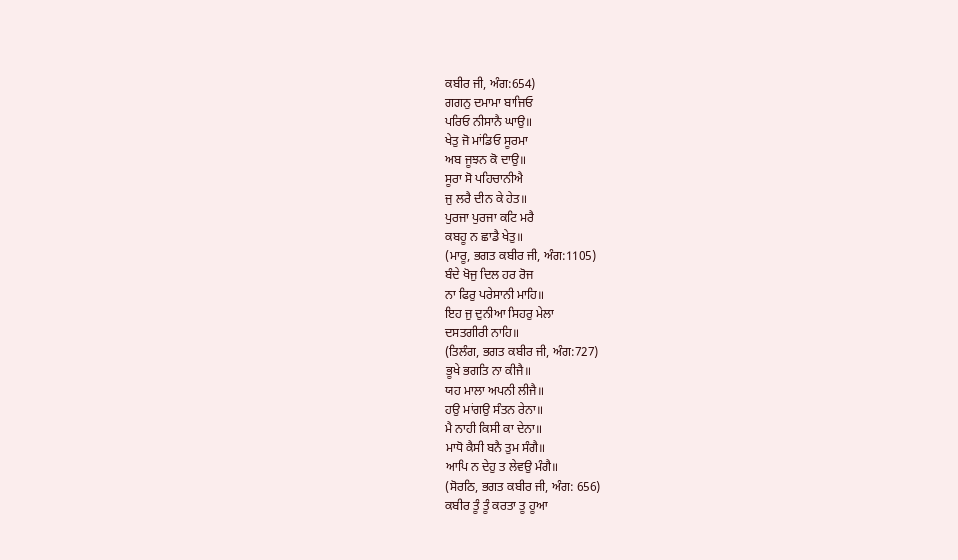ਕਬੀਰ ਜੀ, ਅੰਗ:654)
ਗਗਨੁ ਦਮਾਮਾ ਬਾਜਿਓ
ਪਰਿਓ ਨੀਸਾਨੈ ਘਾਉ॥
ਖੇਤੁ ਜੋ ਮਾਂਡਿਓ ਸੂਰਮਾ
ਅਬ ਜੂਝਨ ਕੋ ਦਾਉ॥
ਸੂਰਾ ਸੋ ਪਹਿਚਾਨੀਐ
ਜੁ ਲਰੈ ਦੀਨ ਕੇ ਹੇਤ॥
ਪੁਰਜਾ ਪੁਰਜਾ ਕਟਿ ਮਰੈ
ਕਬਹੂ ਨ ਛਾਡੈ ਖੇਤੁ॥
(ਮਾਰੂ, ਭਗਤ ਕਬੀਰ ਜੀ, ਅੰਗ:1105)
ਬੰਦੇ ਖੋਜੁ ਦਿਲ ਹਰ ਰੋਜ
ਨਾ ਫਿਰੁ ਪਰੇਸਾਨੀ ਮਾਹਿ॥
ਇਹ ਜੁ ਦੁਨੀਆ ਸਿਹਰੁ ਮੇਲਾ
ਦਸਤਗੀਰੀ ਨਾਹਿ॥
(ਤਿਲੰਗ, ਭਗਤ ਕਬੀਰ ਜੀ, ਅੰਗ:727)
ਭੂਖੇ ਭਗਤਿ ਨਾ ਕੀਜੈ॥
ਯਹ ਮਾਲਾ ਅਪਨੀ ਲੀਜੈ॥
ਹਉ ਮਾਂਗਉ ਸੰਤਨ ਰੇਨਾ॥
ਮੈ ਨਾਹੀ ਕਿਸੀ ਕਾ ਦੇਨਾ॥
ਮਾਧੋ ਕੈਸੀ ਬਨੈ ਤੁਮ ਸੰਗੈ॥
ਆਪਿ ਨ ਦੇਹੁ ਤ ਲੇਵਉ ਮੰਗੈ॥
(ਸੋਰਠਿ, ਭਗਤ ਕਬੀਰ ਜੀ, ਅੰਗ: 656)
ਕਬੀਰ ਤੂੰ ਤੂੰ ਕਰਤਾ ਤੂ ਹੂਆ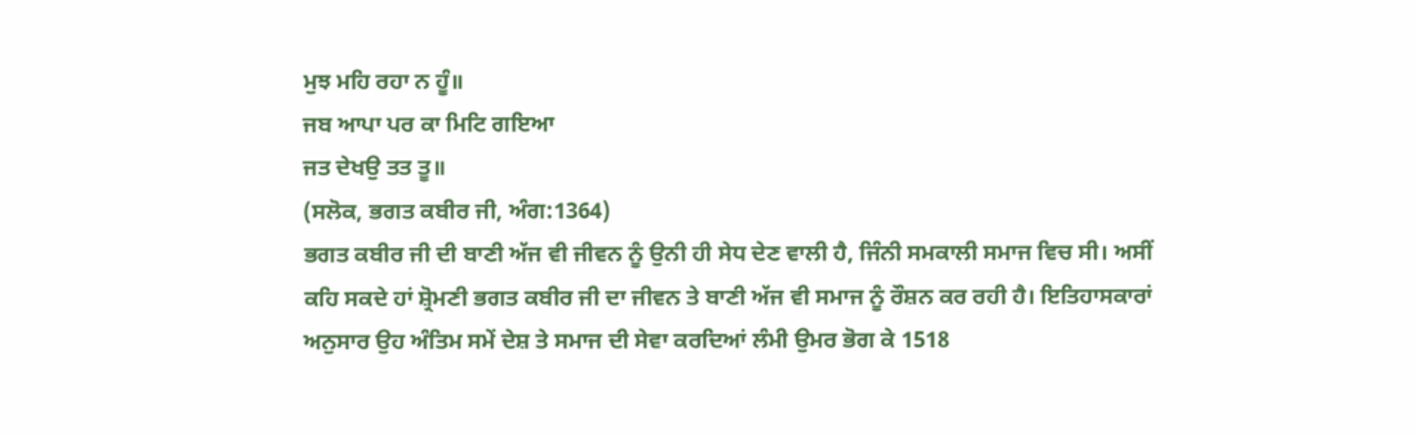ਮੁਝ ਮਹਿ ਰਹਾ ਨ ਹੂੰ॥
ਜਬ ਆਪਾ ਪਰ ਕਾ ਮਿਟਿ ਗਇਆ
ਜਤ ਦੇਖਉ ਤਤ ਤੂ॥
(ਸਲੋਕ, ਭਗਤ ਕਬੀਰ ਜੀ, ਅੰਗ:1364)
ਭਗਤ ਕਬੀਰ ਜੀ ਦੀ ਬਾਣੀ ਅੱਜ ਵੀ ਜੀਵਨ ਨੂੰ ਉਨੀ ਹੀ ਸੇਧ ਦੇਣ ਵਾਲੀ ਹੈ, ਜਿੰਨੀ ਸਮਕਾਲੀ ਸਮਾਜ ਵਿਚ ਸੀ। ਅਸੀਂ ਕਹਿ ਸਕਦੇ ਹਾਂ ਸ਼੍ਰੋਮਣੀ ਭਗਤ ਕਬੀਰ ਜੀ ਦਾ ਜੀਵਨ ਤੇ ਬਾਣੀ ਅੱਜ ਵੀ ਸਮਾਜ ਨੂੰ ਰੌਸ਼ਨ ਕਰ ਰਹੀ ਹੈ। ਇਤਿਹਾਸਕਾਰਾਂ ਅਨੁਸਾਰ ਉਹ ਅੰਤਿਮ ਸਮੇਂ ਦੇਸ਼ ਤੇ ਸਮਾਜ ਦੀ ਸੇਵਾ ਕਰਦਿਆਂ ਲੰਮੀ ਉਮਰ ਭੋਗ ਕੇ 1518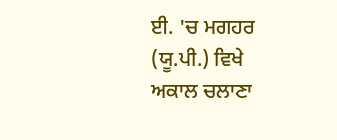ਈ. 'ਚ ਮਗਹਰ (ਯੂ.ਪੀ.) ਵਿਖੇ ਅਕਾਲ ਚਲਾਣਾ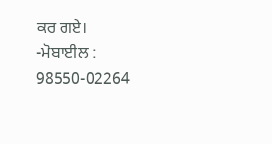ਕਰ ਗਏ।
-ਮੋਬਾਈਲ : 98550-02264